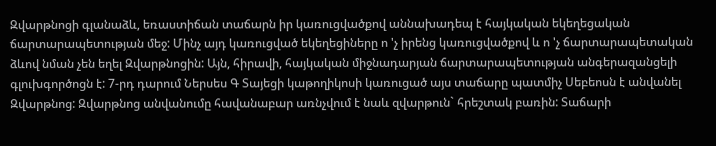Զվարթնոցի գլանաձև, եռաստիճան տաճարն իր կառուցվածքով աննախադեպ է հայկական եկեղեցական ճարտարապետության մեջ: Մինչ այդ կառուցված եկեղեցիները ո 'չ իրենց կառուցվածքով և ո 'չ ճարտարապետական ձևով նման չեն եղել Զվարթնոցին: Այն, հիրավի, հայկական միջնադարյան ճարտարապետության անգերազանցելի գլուխգործոցն է: 7-րդ դարում Ներսես Գ Տայեցի կաթողիկոսի կառուցած այս տաճարը պատմիչ Սեբեոսն է անվանել Զվարթնոց: Զվարթնոց անվանումը հավանաբար առնչվում է նաև զվարթուն` հրեշտակ բառին: Տաճարի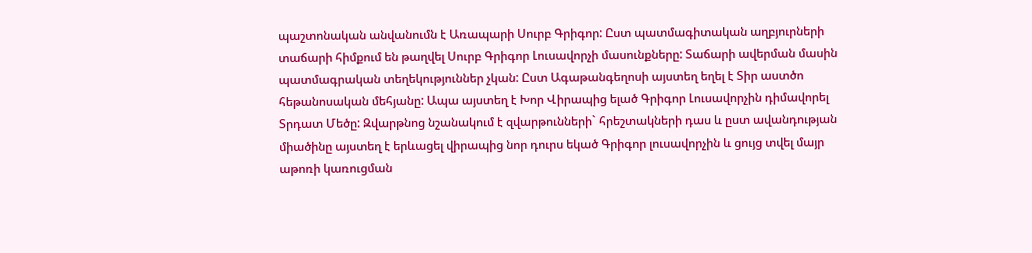պաշտոնական անվանումն է Առապարի Սուրբ Գրիգոր: Ըստ պատմագիտական աղբյուրների տաճարի հիմքում են թաղվել Սուրբ Գրիգոր Լուսավորչի մասունքները: Տաճարի ավերման մասին պատմագրական տեղեկություններ չկան: Ըստ Ագաթանգեղոսի այստեղ եղել է Տիր աստծո հեթանոսական մեհյանը: Ապա այստեղ է Խոր Վիրապից ելած Գրիգոր Լուսավորչին դիմավորել Տրդատ Մեծը: Զվարթնոց նշանակում է զվարթունների` հրեշտակների դաս և ըստ ավանդության միածինը այստեղ է երևացել վիրապից նոր դուրս եկած Գրիգոր լուսավորչին և ցույց տվել մայր աթոռի կառուցման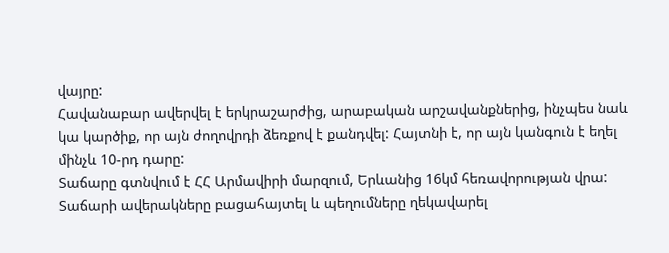վայրը:
Հավանաբար ավերվել է երկրաշարժից, արաբական արշավանքներից, ինչպես նաև կա կարծիք, որ այն ժողովրդի ձեռքով է քանդվել: Հայտնի է, որ այն կանգուն է եղել մինչև 10-րդ դարը:
Տաճարը գտնվում է ՀՀ Արմավիրի մարզում, Երևանից 16կմ հեռավորության վրա: Տաճարի ավերակները բացահայտել և պեղումները ղեկավարել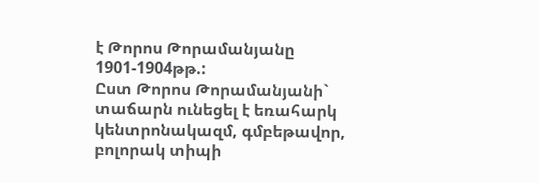է Թորոս Թորամանյանը 1901-1904թթ.:
Ըստ Թորոս Թորամանյանի` տաճարն ունեցել է եռահարկ կենտրոնակազմ, գմբեթավոր, բոլորակ տիպի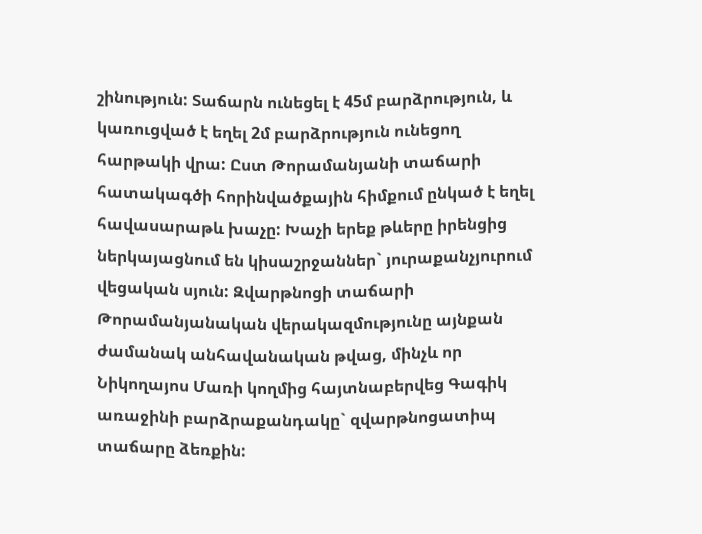շինություն: Տաճարն ունեցել է 45մ բարձրություն, և կառուցված է եղել 2մ բարձրություն ունեցող հարթակի վրա: Ըստ Թորամանյանի տաճարի հատակագծի հորինվածքային հիմքում ընկած է եղել հավասարաթև խաչը: Խաչի երեք թևերը իրենցից ներկայացնում են կիսաշրջաններ` յուրաքանչյուրում վեցական սյուն: Զվարթնոցի տաճարի Թորամանյանական վերակազմությունը այնքան ժամանակ անհավանական թվաց, մինչև որ Նիկողայոս Մառի կողմից հայտնաբերվեց Գագիկ առաջինի բարձրաքանդակը` զվարթնոցատիպ տաճարը ձեռքին: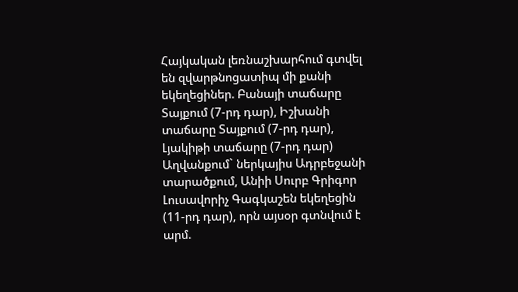Հայկական լեռնաշխարհում գտվել են զվարթնոցատիպ մի քանի եկեղեցիներ. Բանայի տաճարը Տայքում (7-րդ դար), Իշխանի տաճարը Տայքում (7-րդ դար), Լյակիթի տաճարը (7-րդ դար) Աղվանքում` ներկայիս Ադրբեջանի տարածքում, Անիի Սուրբ Գրիգոր Լուսավորիչ Գագկաշեն եկեղեցին (11-րդ դար), որն այսօր գտնվում է արմ.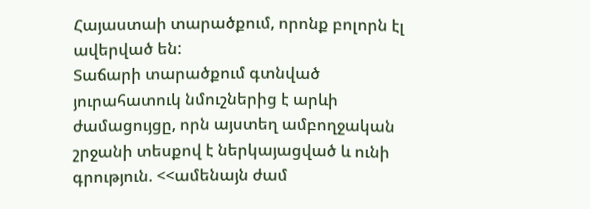Հայաստաի տարածքում, որոնք բոլորն էլ ավերված են:
Տաճարի տարածքում գտնված յուրահատուկ նմուշներից է արևի ժամացույցը, որն այստեղ ամբողջական շրջանի տեսքով է ներկայացված և ունի գրություն. <<ամենայն ժամ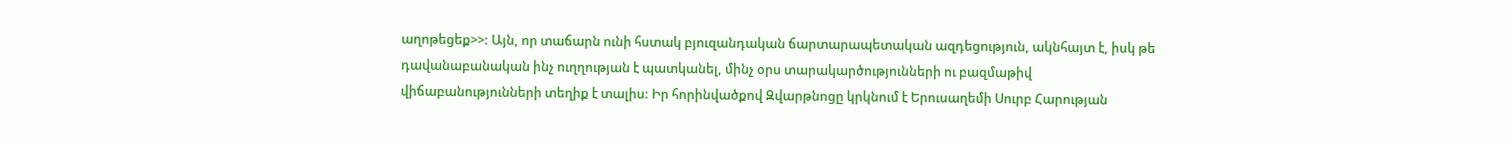աղոթեցեք>>: Այն, որ տաճարն ունի հստակ բյուզանդական ճարտարապետական ազդեցություն, ակնհայտ է, իսկ թե դավանաբանական ինչ ուղղության է պատկանել, մինչ օրս տարակարծությունների ու բազմաթիվ վիճաբանությունների տեղիք է տալիս: Իր հորինվածքով Զվարթնոցը կրկնում է Երուսաղեմի Սուրբ Հարության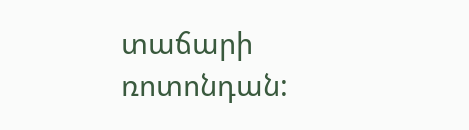տաճարի ռոտոնդան: